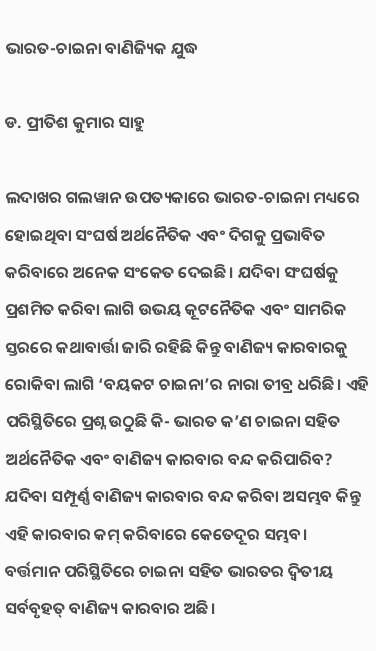ଭାରତ-ଚାଇନା ବାଣିଜ୍ୟିକ ଯୁଦ୍ଧ

ଡ. ପ୍ରୀତିଶ କୁମାର ସାହୁ

ଲଦାଖର ଗଲୱାନ ଉପତ୍ୟକାରେ ଭାରତ-ଚାଇନା ମଧ୍ୟରେ ହୋଇଥିବା ସଂଘର୍ଷ ଅର୍ଥନୈତିକ ଏବଂ ଦିଗକୁ ପ୍ରଭାବିତ କରିବାରେ ଅନେକ ସଂକେତ ଦେଇଛି। ଯଦିବା ସଂଘର୍ଷକୁ ପ୍ରଶମିତ କରିବା ଲାଗି ଉଭୟ କୂଟନୈତିକ ଏବଂ ସାମରିକ ସ୍ତରରେ କଥାବାର୍ତ୍ତା ଜାରି ରହିଛି କିନ୍ତୁ ବାଣିଜ୍ୟ କାରବାରକୁ ରୋକିବା ଲାଗି ‘ବୟକଟ ଚାଇନା’ର ନାରା ତୀବ୍ର ଧରିଛି। ଏହି ପରିସ୍ଥିତିରେ ପ୍ରଶ୍ନ ଉଠୁଛି କି- ଭାରତ କ’ଣ ଚାଇନା ସହିତ ଅର୍ଥନୈତିକ ଏବଂ ବାଣିଜ୍ୟ କାରବାର ବନ୍ଦ କରିପାରିବ? ଯଦିବା ସମ୍ପୂର୍ଣ୍ଣ ବାଣିଜ୍ୟ କାରବାର ବନ୍ଦ କରିବା ଅସମ୍ଭବ କିନ୍ତୁ ଏହି କାରବାର କମ୍‌ କରିବାରେ କେତେଦୂର ସମ୍ଭବ।
ବର୍ତ୍ତମାନ ପରିସ୍ଥିତିରେ ଚାଇନା ସହିତ ଭାରତର ଦ୍ୱିତୀୟ ସର୍ବବୃହତ୍‌ ବାଣିଜ୍ୟ କାରବାର ଅଛି।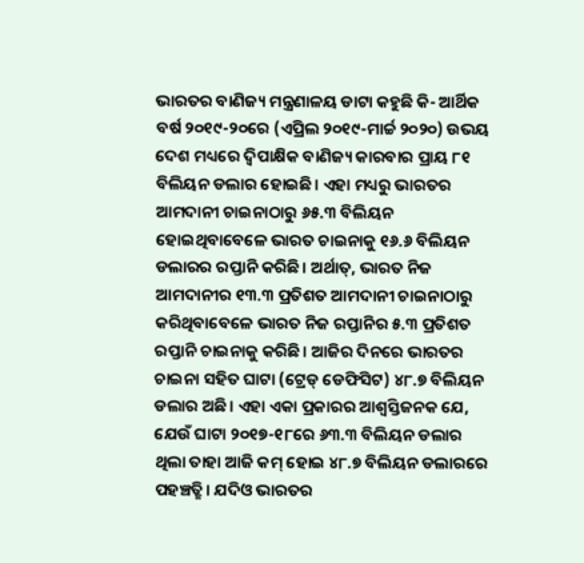ଭାରତର ବାଣିଜ୍ୟ ମନ୍ତ୍ରଣାଳୟ ଡାଟା କହୁଛି କି- ଆର୍ଥିକ ବର୍ଷ ୨୦୧୯-୨୦ରେ (ଏପ୍ରିଲ ୨୦୧୯-ମାର୍ଚ୍ଚ ୨୦୨୦) ଉଭୟ ଦେଶ ମଧ୍ୟରେ ଦ୍ୱିପାକ୍ଷିକ ବାଣିଜ୍ୟ କାରବାର ପ୍ରାୟ ୮୧ ବିଲିୟନ ଡଲାର ହୋଇଛି। ଏହା ମଧ୍ୟରୁ ଭାରତର ଆମଦାନୀ ଚାଇନାଠାରୁ ୬୫.୩ ବିଲିୟନ ହୋଇଥିବାବେଳେ ଭାରତ ଚାଇନାକୁ ୧୬.୬ ବିଲିୟନ ଡଲାରର ରପ୍ତାନି କରିଛି। ଅର୍ଥାତ୍‌, ଭାରତ ନିଜ ଆମଦାନୀର ୧୩.୩ ପ୍ରତିଶତ ଆମଦାନୀ ଚାଇନାଠାରୁ କରିଥିବାବେଳେ ଭାରତ ନିଜ ରପ୍ତାନିର ୫.୩ ପ୍ରତିଶତ ରପ୍ତାନି ଚାଇନାକୁ କରିଛି। ଆଜିର ଦିନରେ ଭାରତର ଚାଇନା ସହିତ ଘାଟା (ଟ୍ରେଡ୍‌ ଡେଫିସିଟ) ୪୮.୭ ବିଲିୟନ ଡଲାର ଅଛି। ଏହା ଏକା ପ୍ରକାରର ଆଶ୍ୱସ୍ତିଜନକ ଯେ, ଯେଉଁ ଘାଟା ୨୦୧୭-୧୮ରେ ୬୩.୩ ବିଲିୟନ ଡଲାର ଥିଲା ତାହା ଆଜି କମ୍‌ ହୋଇ ୪୮.୭ ବିଲିୟନ ଡଲାରରେ ପହଞ୍ଚତ୍ଛି। ଯଦିଓ ଭାରତର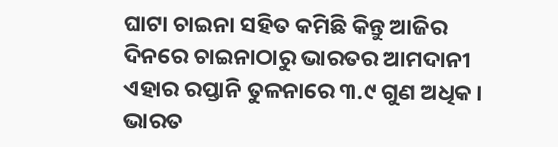ଘାଟା ଚାଇନା ସହିତ କମିଛି କିନ୍ତୁ ଆଜିର ଦିନରେ ଚାଇନାଠାରୁ ଭାରତର ଆମଦାନୀ ଏହାର ରପ୍ତାନି ତୁଳନାରେ ୩.୯ ଗୁଣ ଅଧିକ।
ଭାରତ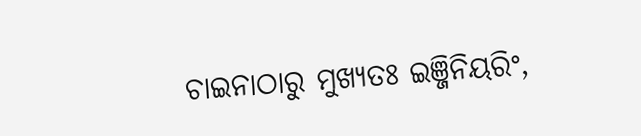ଚାଇନାଠାରୁ ମୁଖ୍ୟତଃ ଇଞ୍ଜିନିୟରିଂ,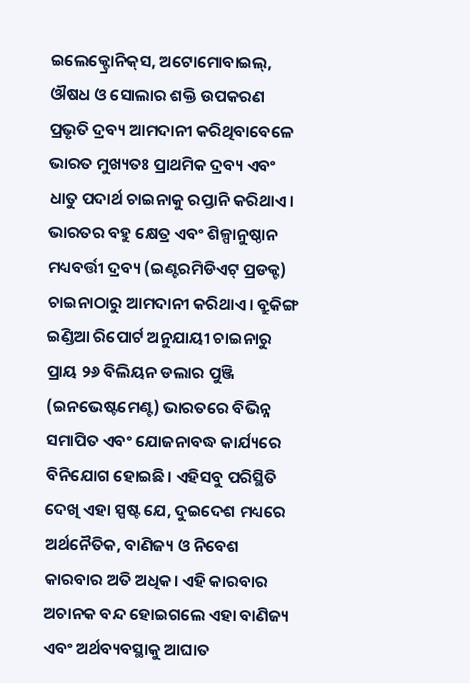ଇଲେକ୍ଟ୍ରୋନିକ୍‌ସ, ଅଟୋମୋବାଇଲ୍‌, ଔଷଧ ଓ ସୋଲାର ଶକ୍ତି ଉପକରଣ ପ୍ରଭୃତି ଦ୍ରବ୍ୟ ଆମଦାନୀ କରିଥିବାବେଳେ ଭାରତ ମୁଖ୍ୟତଃ ପ୍ରାଥମିକ ଦ୍ରବ୍ୟ ଏବଂ ଧାତୁ ପଦାର୍ଥ ଚାଇନାକୁ ରପ୍ତାନି କରିଥାଏ। ଭାରତର ବହୁ କ୍ଷେତ୍ର ଏବଂ ଶିଳ୍ପାନୁଷ୍ଠାନ ମଧ୍ୟବର୍ତ୍ତୀ ଦ୍ରବ୍ୟ (ଇଣ୍ଟରମିଡିଏଟ୍‌ ପ୍ରଡକ୍ଟ) ଚାଇନାଠାରୁ ଆମଦାନୀ କରିଥାଏ। ବ୍ରୁକିଙ୍ଗ ଇଣ୍ଡିଆ ରିପୋର୍ଟ ଅନୁଯାୟୀ ଚାଇନାରୁ ପ୍ରାୟ ୨୬ ବିଲିୟନ ଡଲାର ପୁଞ୍ଜି (ଇନଭେଷ୍ଟମେଣ୍ଟ) ଭାରତରେ ବିଭିନ୍ନ ସମାପିତ ଏବଂ ଯୋଜନାବଦ୍ଧ କାର୍ଯ୍ୟରେ ବିନିଯୋଗ ହୋଇଛି। ଏହିସବୁ ପରିସ୍ଥିତି ଦେଖି ଏହା ସ୍ପଷ୍ଟ ଯେ, ଦୁଇଦେଶ ମଧ୍ୟରେ ଅର୍ଥନୈତିକ, ବାଣିଜ୍ୟ ଓ ନିବେଶ କାରବାର ଅତି ଅଧିକ। ଏହି କାରବାର ଅଚାନକ ବନ୍ଦ ହୋଇଗଲେ ଏହା ବାଣିଜ୍ୟ ଏବଂ ଅର୍ଥବ୍ୟବସ୍ଥାକୁ ଆଘାତ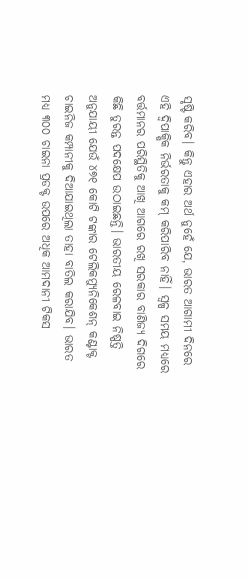ସୃଷ୍ଟି କରିବ। କିନ୍ତୁ ଏହାର ଅର୍ଥ ନୁହେଁ ଯେ, ଭାରତ ଆଗାମୀ ଦିନରେ ଏହି ଦ୍ୱିପାକ୍ଷିକ ନିର୍ଭରତାକୁ କମ୍‌ କରିପାରିବ ନାହିଁ। ସ୍ବଳ୍ପ ସମୟ ମଧ୍ୟରେ ବର୍ତ୍ତମାନର ପରିସ୍ଥିତିକୁ ଆଖି ଆଗରେ ରଖି ସରକାର ବାଣିଜ୍ୟ ଦିଗରେ କିଛି ତୁରନ୍ତ ପଦକ୍ଷେପ ଉଠାଇଛନ୍ତି। ଭାରତୀୟ ରେଳବାଇ ନିଷ୍ପତ୍ତି ଅନୁଯାୟୀ ଯେଉଁ ୪୭୧ କୋଟି ଟଙ୍କାର ଟେଲିକମ୍ୟୁନିକେଶନ୍‌ କଣ୍ଟାକ୍ଟ ଚାଇନିଜ କମ୍ପାନୀକୁ ଦିଆଯାଇଥିଲା ତାହା ବାତିଲ କରାଯିବ। ଭାରତ ମଧ୍ୟ ୩୦୦ ଚାଇନା ପ୍ରଡକ୍ଟ ଉପରେ ଅଧିକ ଆମଦାନୀ ଟିକସ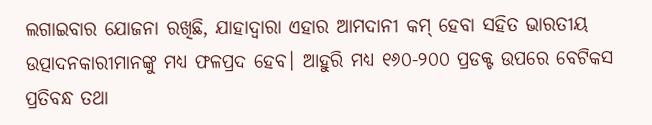ଲଗାଇବାର ଯୋଜନା ରଖିଛି, ଯାହାଦ୍ୱାରା ଏହାର ଆମଦାନୀ କମ୍‌ ହେବା ସହିତ ଭାରତୀୟ ଉତ୍ପାଦନକାରୀମାନଙ୍କୁ ମଧ୍ୟ ଫଳପ୍ରଦ ହେବ। ଆହୁରି ମଧ୍ୟ ୧୬୦-୨୦୦ ପ୍ରଡକ୍ଟ ଉପରେ ବେଟିକସ ପ୍ରତିବନ୍ଧ ତଥା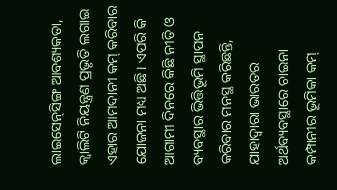ଲାଇସେନ୍‌ସିଙ୍ଗ ଆବଶ୍ୟକତା, କ୍ୱାଲିଟି ନିୟନ୍ତ୍ରଣ ପ୍ରଭୃତି ଲଗାଇ ଏହାର ଆମଦାନୀ କମ୍‌ କରିବାର ଯୋଜନା ମଧ୍ୟ ଅଛି। ଏପରି କି ଆଗାମୀ ଦିନରେ କିଛି ନୀତି ଓ ବ୍ୟବସ୍ଥାର ଭିତ୍ତିଭୂମି ସ୍ଥାପନ କରିବାର ମନସ୍ଥ କରିଛନ୍ତି, ଯାହାଦ୍ୱାରା ଭାରତର ଅର୍ଥବ୍ୟବସ୍ଥାରେ ଚାଇନା କମ୍ପାନୀର ଭୂମିକା କମ୍‌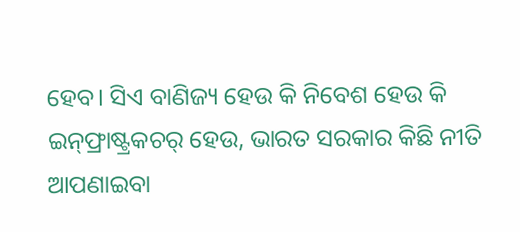ହେବ। ସିଏ ବାଣିଜ୍ୟ ହେଉ କି ନିବେଶ ହେଉ କି ଇନ୍‌ଫ୍ରାଷ୍ଟ୍ରକଚର୍‌ ହେଉ, ଭାରତ ସରକାର କିଛି ନୀତି ଆପଣାଇବା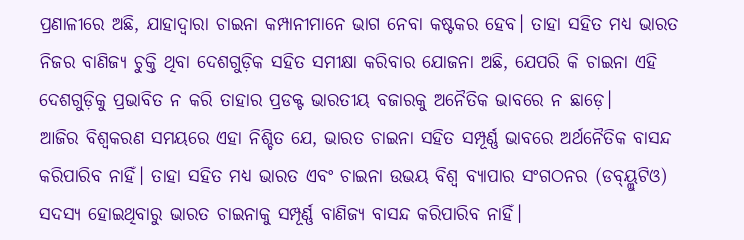ପ୍ରଣାଳୀରେ ଅଛି, ଯାହାଦ୍ୱାରା ଚାଇନା କମ୍ପାନୀମାନେ ଭାଗ ନେବା କଷ୍ଟକର ହେବ। ତାହା ସହିତ ମଧ୍ୟ ଭାରତ ନିଜର ବାଣିଜ୍ୟ ଚୁକ୍ତି ଥିବା ଦେଶଗୁଡ଼ିକ ସହିତ ସମୀକ୍ଷା କରିବାର ଯୋଜନା ଅଛି, ଯେପରି କି ଚାଇନା ଏହି ଦେଶଗୁଡ଼ିକୁ ପ୍ରଭାବିତ ନ କରି ତାହାର ପ୍ରଡକ୍ଟ ଭାରତୀୟ ବଜାରକୁ ଅନୈତିକ ଭାବରେ ନ ଛାଡ଼େ।
ଆଜିର ବିଶ୍ୱକରଣ ସମୟରେ ଏହା ନିଶ୍ଚିତ ଯେ, ଭାରତ ଚାଇନା ସହିତ ସମ୍ପୂର୍ଣ୍ଣ ଭାବରେ ଅର୍ଥନୈତିକ ବାସନ୍ଦ କରିପାରିବ ନାହିଁ। ତାହା ସହିତ ମଧ୍ୟ ଭାରତ ଏବଂ ଚାଇନା ଉଭୟ ବିଶ୍ୱ ବ୍ୟାପାର ସଂଗଠନର (ଡବ୍ୟ୍ଲୁଟିଓ) ସଦସ୍ୟ ହୋଇଥିବାରୁ ଭାରତ ଚାଇନାକୁ ସମ୍ପୂର୍ଣ୍ଣ ବାଣିଜ୍ୟ ବାସନ୍ଦ କରିପାରିବ ନାହିଁ।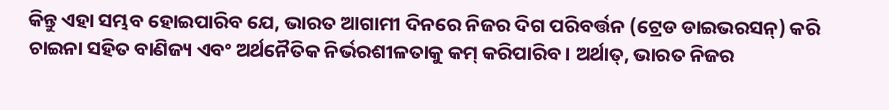କିନ୍ତୁ ଏହା ସମ୍ଭବ ହୋଇପାରିବ ଯେ, ଭାରତ ଆଗାମୀ ଦିନରେ ନିଜର ଦିଗ ପରିବର୍ତ୍ତନ (ଟ୍ରେଡ ଡାଇଭରସନ୍‌) କରି ଚାଇନା ସହିତ ବାଣିଜ୍ୟ ଏବଂ ଅର୍ଥନୈତିକ ନିର୍ଭରଶୀଳତାକୁ କମ୍‌ କରିପାରିବ। ଅର୍ଥାତ୍‌, ଭାରତ ନିଜର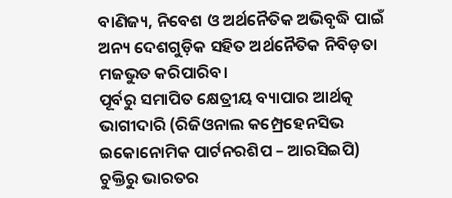ବାଣିଜ୍ୟ, ନିବେଶ ଓ ଅର୍ଥନୈତିକ ଅଭିବୃଦ୍ଧି ପାଇଁ ଅନ୍ୟ ଦେଶଗୁଡ଼ିକ ସହିତ ଅର୍ଥନୈତିକ ନିବିଡ଼ତା ମଜଭୁତ କରିପାରିବ।
ପୂର୍ବରୁ ସମାପିତ କ୍ଷେତ୍ରୀୟ ବ୍ୟାପାର ଆର୍ଥତ୍କ ଭାଗୀଦାରି (ରିଜିଓନାଲ କମ୍ପ୍ରେହେନସିଭ ଇକୋନୋମିକ ପାର୍ଟନରଶିପ – ଆରସିଇପି) ଚୁକ୍ତିରୁ ଭାରତର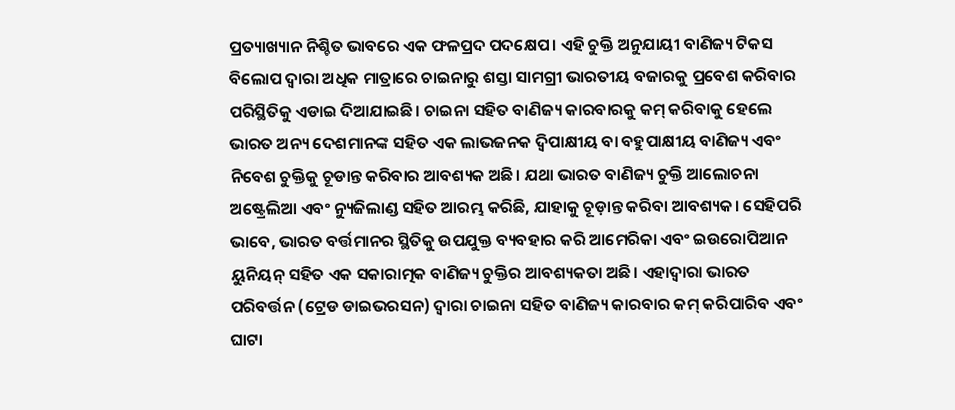ପ୍ରତ୍ୟାଖ୍ୟାନ ନିଶ୍ଚିତ ଭାବରେ ଏକ ଫଳପ୍ରଦ ପଦକ୍ଷେପ। ଏହି ଚୁକ୍ତି ଅନୁଯାୟୀ ବାଣିଜ୍ୟ ଟିକସ ବିଲୋପ ଦ୍ୱାରା ଅଧିକ ମାତ୍ରାରେ ଚାଇନାରୁ ଶସ୍ତା ସାମଗ୍ରୀ ଭାରତୀୟ ବଜାରକୁ ପ୍ରବେଶ କରିବାର ପରିସ୍ଥିତିକୁ ଏଡାଇ ଦିଆଯାଇଛି। ଚାଇନା ସହିତ ବାଣିଜ୍ୟ କାରବାରକୁ କମ୍‌ କରିବାକୁ ହେଲେ ଭାରତ ଅନ୍ୟ ଦେଶମାନଙ୍କ ସହିତ ଏକ ଲାଭଜନକ ଦ୍ୱିପାକ୍ଷୀୟ ବା ବହୁପାକ୍ଷୀୟ ବାଣିଜ୍ୟ ଏବଂ ନିବେଶ ଚୁକ୍ତିକୁ ଚୂଡାନ୍ତ କରିବାର ଆବଶ୍ୟକ ଅଛି। ଯଥା ଭାରତ ବାଣିଜ୍ୟ ଚୁକ୍ତି ଆଲୋଚନା ଅଷ୍ଟ୍ରେଲିଆ ଏବଂ ନ୍ୟୁଜିଲାଣ୍ଡ ସହିତ ଆରମ୍ଭ କରିଛି, ଯାହାକୁ ଚୂଡ଼ାନ୍ତ କରିବା ଆବଶ୍ୟକ। ସେହିପରି ଭାବେ, ଭାରତ ବର୍ତ୍ତମାନର ସ୍ଥିତିକୁ ଉପଯୁକ୍ତ ବ୍ୟବହାର କରି ଆମେରିକା ଏବଂ ଇଉରୋପିଆନ ୟୁନିୟନ୍‌ ସହିତ ଏକ ସକାରାତ୍ମକ ବାଣିଜ୍ୟ ଚୁକ୍ତିର ଆବଶ୍ୟକତା ଅଛି। ଏହାଦ୍ୱାରା ଭାରତ ପରିବର୍ତ୍ତନ (ଟ୍ରେଡ ଡାଇଭରସନ) ଦ୍ୱାରା ଚାଇନା ସହିତ ବାଣିଜ୍ୟ କାରବାର କମ୍‌ କରିପାରିବ ଏବଂ ଘାଟା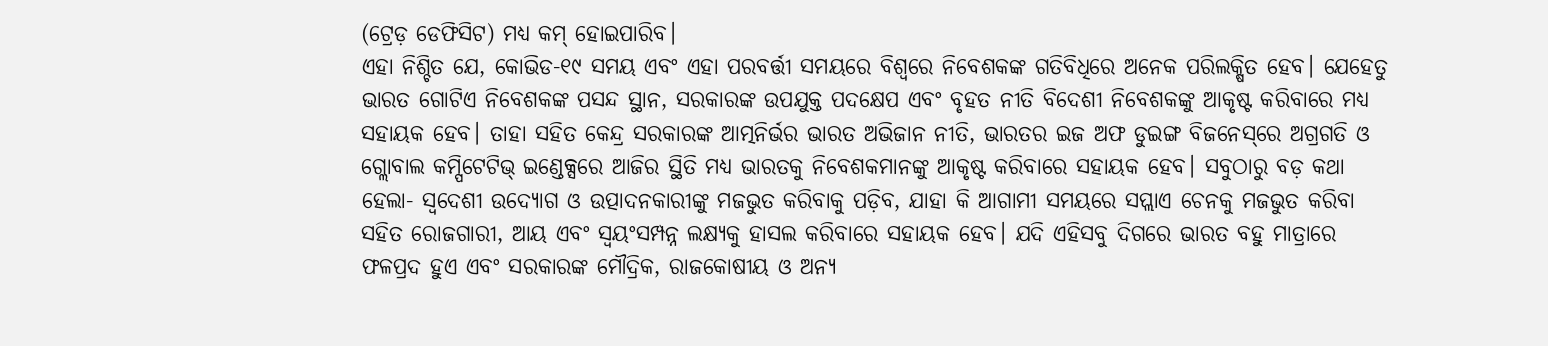(ଟ୍ରେଡ଼ ଡେଫିସିଟ) ମଧ୍ୟ କମ୍‌ ହୋଇପାରିବ।
ଏହା ନିଶ୍ଚିତ ଯେ, କୋଭିଡ-୧୯ ସମୟ ଏବଂ ଏହା ପରବର୍ତ୍ତୀ ସମୟରେ ବିଶ୍ୱରେ ନିବେଶକଙ୍କ ଗତିବିଧିରେ ଅନେକ ପରିଲକ୍ଷିତ ହେବ। ଯେହେତୁ ଭାରତ ଗୋଟିଏ ନିବେଶକଙ୍କ ପସନ୍ଦ ସ୍ଥାନ, ସରକାରଙ୍କ ଉପଯୁକ୍ତ ପଦକ୍ଷେପ ଏବଂ ବୃହତ ନୀତି ବିଦେଶୀ ନିବେଶକଙ୍କୁ ଆକୃଷ୍ଟ କରିବାରେ ମଧ୍ୟ ସହାୟକ ହେବ। ତାହା ସହିତ କେନ୍ଦ୍ର ସରକାରଙ୍କ ଆତ୍ମନିର୍ଭର ଭାରତ ଅଭିଜାନ ନୀତି, ଭାରତର ଇଜ ଅଫ ଡୁଇଙ୍ଗ ବିଜନେସ୍‌ରେ ଅଗ୍ରଗତି ଓ ଗ୍ଲୋବାଲ କମ୍ପିଟେଟିଭ୍‌ ଇଣ୍ଡେକ୍ସରେ ଆଜିର ସ୍ଥିତି ମଧ୍ୟ ଭାରତକୁ ନିବେଶକମାନଙ୍କୁ ଆକୃଷ୍ଟ କରିବାରେ ସହାୟକ ହେବ। ସବୁଠାରୁ ବଡ଼ କଥା ହେଲା- ସ୍ବଦେଶୀ ଉଦ୍ୟୋଗ ଓ ଉତ୍ପାଦନକାରୀଙ୍କୁ ମଜଭୁତ କରିବାକୁ ପଡ଼ିବ, ଯାହା କି ଆଗାମୀ ସମୟରେ ସପ୍ଲାଏ ଚେନକୁ ମଜଭୁତ କରିବା ସହିତ ରୋଜଗାରୀ, ଆୟ ଏବଂ ସ୍ବୟଂସମ୍ପନ୍ନ ଲକ୍ଷ୍ୟକୁ ହାସଲ କରିବାରେ ସହାୟକ ହେବ। ଯଦି ଏହିସବୁ ଦିଗରେ ଭାରତ ବହୁ ମାତ୍ରାରେ ଫଳପ୍ରଦ ହୁଏ ଏବଂ ସରକାରଙ୍କ ମୌଦ୍ରିକ, ରାଜକୋଷୀୟ ଓ ଅନ୍ୟ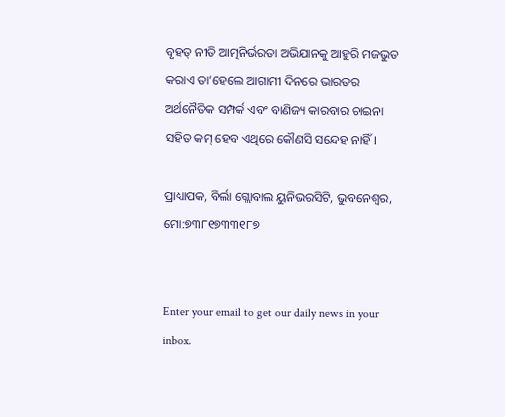ବୃହତ୍‌ ନୀତି ଆତ୍ମନିର୍ଭରତା ଅଭିଯାନକୁ ଆହୁରି ମଜଭୁତ କରାଏ ତା’ହେଲେ ଆଗାମୀ ଦିନରେ ଭାରତର ଅର୍ଥନୈତିକ ସମ୍ପର୍କ ଏବଂ ବାଣିଜ୍ୟ କାରବାର ଚାଇନା ସହିତ କମ୍‌ ହେବ ଏଥିରେ କୌଣସି ସନ୍ଦେହ ନାହିଁ।

ପ୍ରାଧ୍ୟାପକ, ବିର୍ଲା ଗ୍ଲୋବାଲ ୟୁନିଭରସିଟି, ଭୁବନେଶ୍ୱର, ମୋ:୭୩୮୧୭୩୩୧୮୭


Enter your email to get our daily news in your inbox.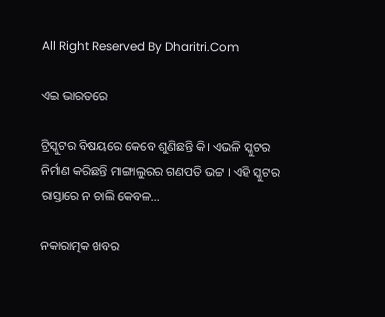All Right Reserved By Dharitri.Com

ଏଇ ଭାରତରେ

ଟ୍ରିସ୍କୁଟର ବିଷୟରେ କେବେ ଶୁଣିଛନ୍ତି କି। ଏଭଳି ସ୍କୁଟର ନିର୍ମାଣ କରିଛନ୍ତି ମାଙ୍ଗାଲୁରର ଗଣପତି ଭଟ୍ଟ । ଏହି ସ୍କୁଟର ରାସ୍ତାରେ ନ ଚାଲି କେବଳ...

ନକାରାତ୍ମକ ଖବର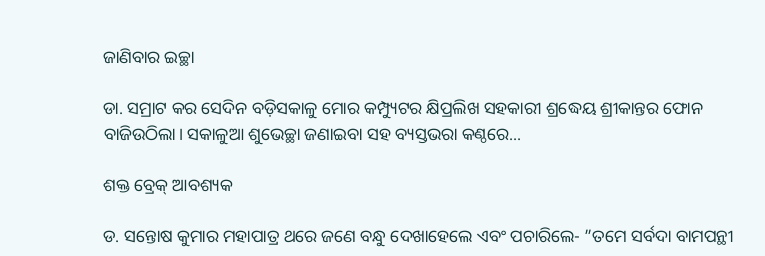ଜାଣିବାର ଇଚ୍ଛା

ଡା. ସମ୍ରାଟ କର ସେଦିନ ବଡ଼ିସକାଳୁ ମୋର କମ୍ପ୍ୟୁଟର କ୍ଷିପ୍ରଲିଖ ସହକାରୀ ଶ୍ରଦ୍ଧେୟ ଶ୍ରୀକାନ୍ତର ଫୋନ ବାଜିଉଠିଲା। ସକାଳୁଆ ଶୁଭେଚ୍ଛା ଜଣାଇବା ସହ ବ୍ୟସ୍ତଭରା କଣ୍ଠରେ...

ଶକ୍ତ ବ୍ରେକ୍‌ ଆବଶ୍ୟକ

ଡ. ସନ୍ତୋଷ କୁମାର ମହାପାତ୍ର ଥରେ ଜଣେ ବନ୍ଧୁ ଦେଖାହେଲେ ଏବଂ ପଚାରିଲେ- ”ତମେ ସର୍ବଦା ବାମପନ୍ଥୀ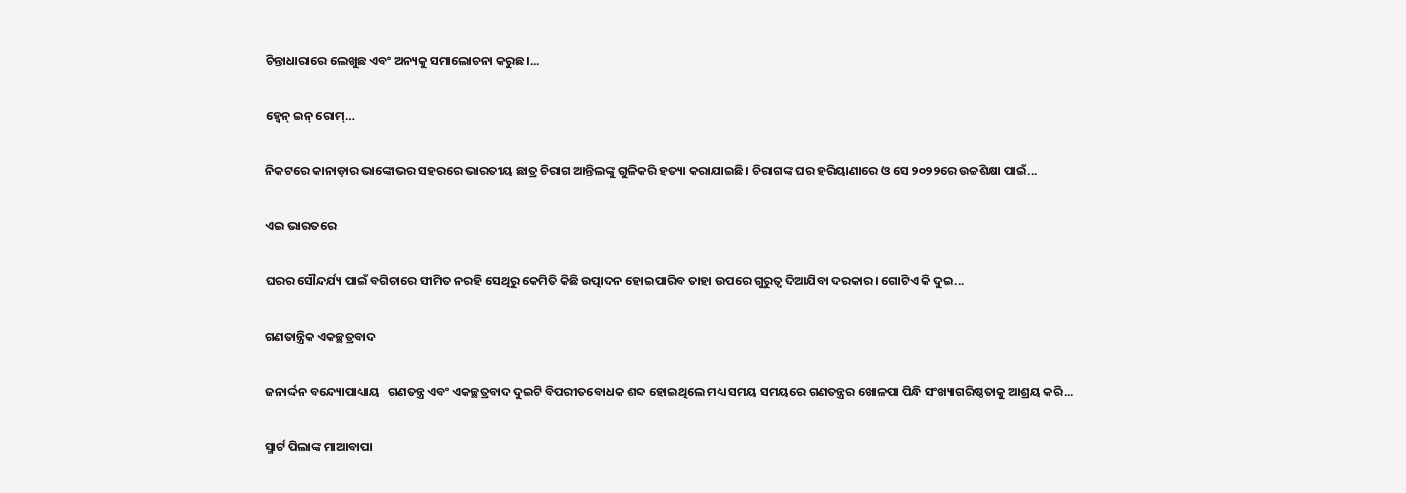ଚିନ୍ତାଧାରାରେ ଲେଖୁଛ ଏବଂ ଅନ୍ୟକୁ ସମାଲୋଚନା କରୁଛ।...

ହ୍ବେନ୍‌ ଇନ୍‌ ରୋମ୍‌…

ନିକଟରେ କାନାଡ଼ାର ଭାଙ୍କୋଭର ସହରରେ ଭାରତୀୟ ଛାତ୍ର ଚିରାଗ ଆନ୍ତିଲଙ୍କୁ ଗୁଳିକରି ହତ୍ୟା କରାଯାଇଛି। ଚିରାଗଙ୍କ ଘର ହରିୟାଣାରେ ଓ ସେ ୨୦୨୨ରେ ଉଚ୍ଚଶିକ୍ଷା ପାଇଁ...

ଏଇ ଭାରତରେ

ଘରର ସୌନ୍ଦର୍ଯ୍ୟ ପାଇଁ ବଗିଚାରେ ସୀମିତ ନରହି ସେଥିରୁ କେମିତି କିଛି ଉତ୍ପାଦନ ହୋଇପାରିବ ତାହା ଉପରେ ଗୁରୁତ୍ୱ ଦିଆଯିବା ଦରକାର। ଗୋଟିଏ କି ଦୁଇ...

ଗଣତାନ୍ତ୍ରିକ ଏକଚ୍ଛତ୍ରବାଦ

ଜନାର୍ଦ୍ଦନ ବନ୍ଦ୍ୟୋପାଧ୍ୟାୟ   ଗଣତନ୍ତ୍ର ଏବଂ ଏକଚ୍ଛତ୍ରବାଦ ଦୁଇଟି ବିପରୀତବୋଧକ ଶବ୍ଦ ହୋଇଥିଲେ ମଧ୍ୟ ସମୟ ସମୟରେ ଗଣତନ୍ତ୍ରର ଖୋଳପା ପିନ୍ଧି ସଂଖ୍ୟାଗରିଷ୍ଠତାକୁ ଆଶ୍ରୟ କରି...

ସ୍ମାର୍ଟ ପିଲାଙ୍କ ମାଆବାପା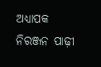ଅଧ୍ୟାପକ ନିରଞ୍ଜନ ପାଢ଼ୀ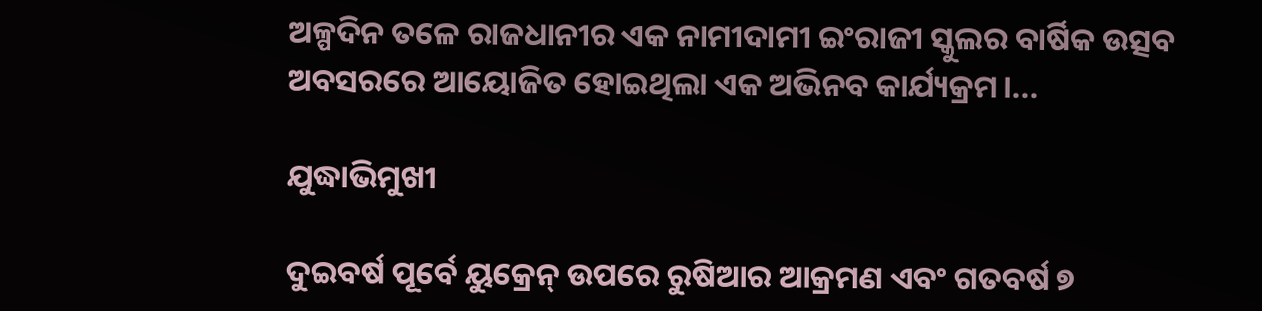ଅଳ୍ପଦିନ ତଳେ ରାଜଧାନୀର ଏକ ନାମୀଦାମୀ ଇଂରାଜୀ ସ୍କୁଲର ବାର୍ଷିକ ଉତ୍ସବ ଅବସରରେ ଆୟୋଜିତ ହୋଇଥିଲା ଏକ ଅଭିନବ କାର୍ଯ୍ୟକ୍ରମ।...

ଯୁଦ୍ଧାଭିମୁଖୀ

ଦୁଇବର୍ଷ ପୂର୍ବେ ୟୁକ୍ରେନ୍‌ ଉପରେ ରୁଷିଆର ଆକ୍ରମଣ ଏବଂ ଗତବର୍ଷ ୭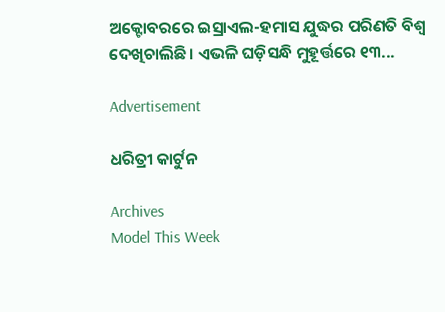ଅକ୍ଟୋବରରେ ଇସ୍ରାଏଲ-ହମାସ ଯୁଦ୍ଧର ପରିଣତି ବିଶ୍ୱ ଦେଖିଚାଲିଛି। ଏଭଳି ଘଡ଼ିସନ୍ଧି ମୁହୂର୍ତ୍ତରେ ୧୩...

Advertisement

ଧରିତ୍ରୀ କାର୍ଟୁନ

Archives
Model This Week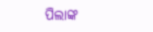ପିଲାଙ୍କ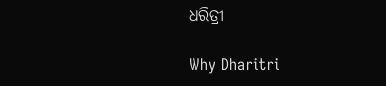ଧରିତ୍ରୀ

Why Dharitri